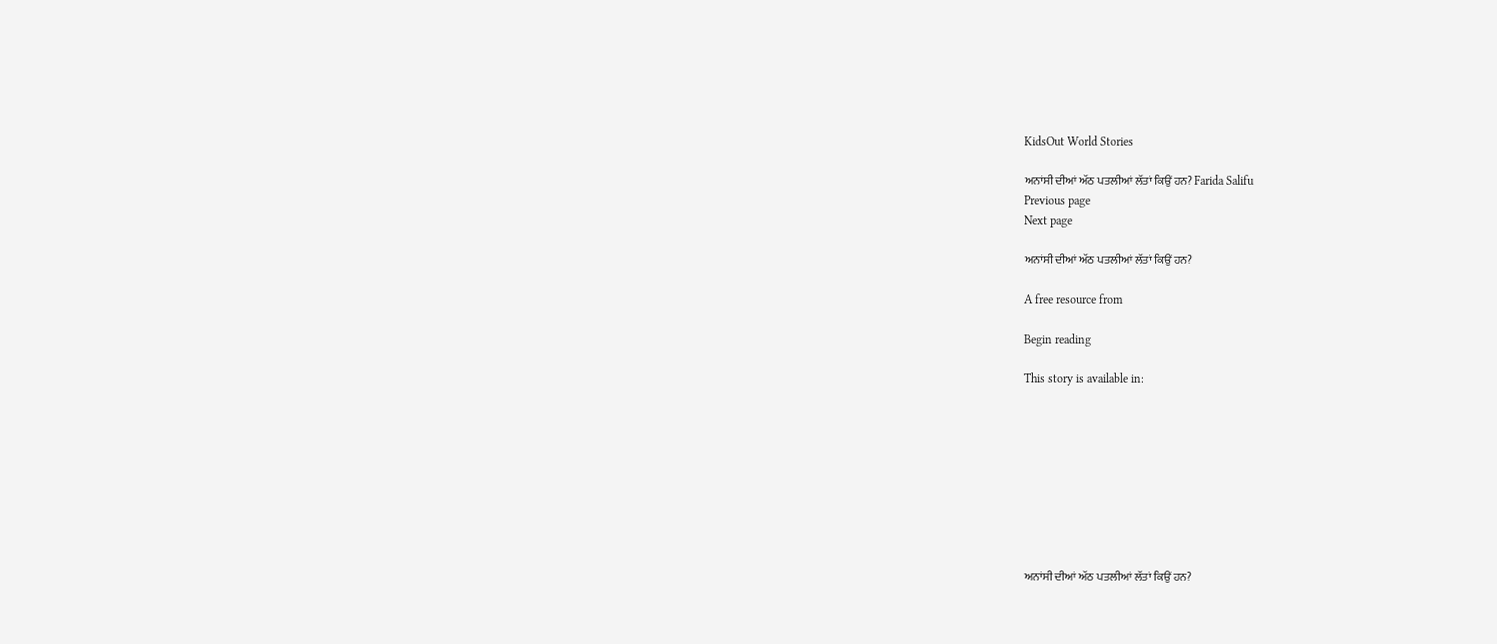KidsOut World Stories

ਅਨਾਂਸੀ ਦੀਆਂ ਅੱਠ ਪਤਲੀਆਂ ਲੱਤਾਂ ਕਿਉਂ ਹਨ? Farida Salifu
Previous page
Next page

ਅਨਾਂਸੀ ਦੀਆਂ ਅੱਠ ਪਤਲੀਆਂ ਲੱਤਾਂ ਕਿਉਂ ਹਨ?

A free resource from

Begin reading

This story is available in:









ਅਨਾਂਸੀ ਦੀਆਂ ਅੱਠ ਪਤਲੀਆਂ ਲੱਤਾਂ ਕਿਉਂ ਹਨ?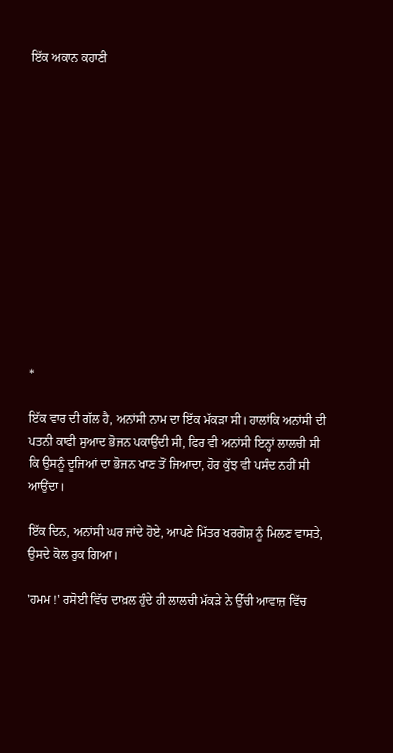ਇੱਕ ਅਕਾਨ ਕਹਾਣੀ













*

ਇੱਕ ਵਾਰ ਦੀ ਗੱਲ ਹੈ, ਅਨਾਂਸੀ ਨਾਮ ਦਾ ਇੱਕ ਮੱਕੜਾ ਸੀ। ਹਾਲਾਂਕਿ ਅਨਾਂਸੀ ਦੀ ਪਤਨੀ ਕਾਫੀ ਸੁਆਦ ਭੋਜਨ ਪਕਾਉਂਦੀ ਸੀ, ਫਿਰ ਵੀ ਅਨਾਂਸੀ ਇਨ੍ਹਾਂ ਲਾਲਚੀ ਸੀ ਕਿ ਉਸਨੂੰ ਦੂਜਿਆਂ ਦਾ ਭੋਜਨ ਖਾਣ ਤੋਂ ਜਿਆਦਾ, ਹੋਰ ਕੁੱਝ ਵੀ ਪਸੰਦ ਨਹੀਂ ਸੀ ਆਉਂਦਾ।

ਇੱਕ ਦਿਨ, ਅਨਾਂਸੀ ਘਰ ਜਾਂਦੇ ਹੋਏ, ਆਪਣੇ ਮਿੱਤਰ ਖਰਗੋਸ਼ ਨੂੰ ਮਿਲਣ ਵਾਸਤੇ, ਉਸਦੇ ਕੋਲ ਰੁਕ ਗਿਆ।

'ਹਮਮ !' ਰਸੋਈ ਵਿੱਚ ਦਾਖ਼ਲ ਹੁੰਦੇ ਹੀ ਲਾਲਚੀ ਮੱਕੜੇ ਨੇ ਉੱਚੀ ਆਵਾਜ਼ ਵਿੱਚ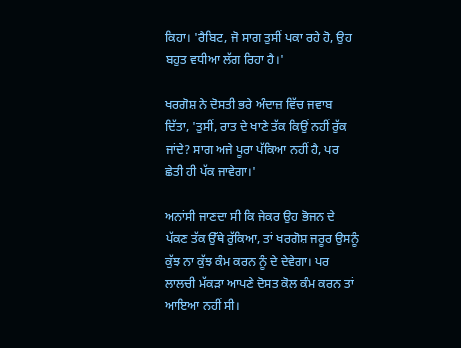ਕਿਹਾ। 'ਰੈਬਿਟ, ਜੋ ਸਾਗ ਤੁਸੀਂ ਪਕਾ ਰਹੇ ਹੋ, ਉਹ ਬਹੁਤ ਵਧੀਆ ਲੱਗ ਰਿਹਾ ਹੈ।'

ਖਰਗੋਸ਼ ਨੇ ਦੋਸਤੀ ਭਰੇ ਅੰਦਾਜ਼ ਵਿੱਚ ਜਵਾਬ ਦਿੱਤਾ, 'ਤੁਸੀਂ, ਰਾਤ ਦੇ ਖਾਣੇ ਤੱਕ ਕਿਉਂ ਨਹੀਂ ਰੁੱਕ ਜਾਂਦੇ? ਸਾਗ ਅਜੇ ਪੂਰਾ ਪੱਕਿਆ ਨਹੀਂ ਹੈ, ਪਰ ਛੇਤੀ ਹੀ ਪੱਕ ਜਾਵੇਗਾ।'

ਅਨਾਂਸੀ ਜਾਣਦਾ ਸੀ ਕਿ ਜੇਕਰ ਉਹ ਭੋਜਨ ਦੇ ਪੱਕਣ ਤੱਕ ਉੱਥੇ ਰੁੱਕਿਆ, ਤਾਂ ਖਰਗੋਸ਼ ਜਰੂਰ ਉਸਨੂੰ ਕੁੱਝ ਨਾ ਕੁੱਝ ਕੰਮ ਕਰਨ ਨੂੰ ਦੇ ਦੇਵੇਗਾ। ਪਰ ਲਾਲਚੀ ਮੱਕੜਾ ਆਪਣੇ ਦੋਸਤ ਕੋਲ ਕੰਮ ਕਰਨ ਤਾਂ ਆਇਆ ਨਹੀਂ ਸੀ।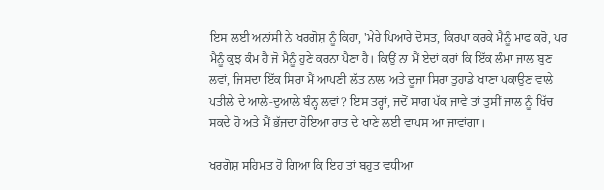ਇਸ ਲਈ ਅਨਾਂਸੀ ਨੇ ਖਰਗੋਸ਼ ਨੂੰ ਕਿਹਾ, 'ਮੇਰੇ ਪਿਆਰੇ ਦੋਸਤ, ਕਿਰਪਾ ਕਰਕੇ ਮੈਨੂੰ ਮਾਫ ਕਰੋ, ਪਰ ਮੈਨੂੰ ਕੁਝ ਕੰਮ ਹੈ ਜੋ ਮੈਨੂੰ ਹੁਣੇ ਕਰਨਾ ਪੈਣਾ ਹੈ। ਕਿਉਂ ਨਾ ਮੈਂ ਏਦਾਂ ਕਰਾਂ ਕਿ ਇੱਕ ਲੰਮਾ ਜਾਲ ਬੁਣ ਲਵਾਂ, ਜਿਸਦਾ ਇੱਕ ਸਿਰਾ ਮੈਂ ਆਪਣੀ ਲੱਤ ਨਾਲ ਅਤੇ ਦੂਜਾ ਸਿਰਾ ਤੁਹਾਡੇ ਖਾਣਾ ਪਕਾਉਣ ਵਾਲੇ ਪਤੀਲੇ ਦੇ ਆਲੇ-ਦੁਆਲੇ ਬੰਨ੍ਹ ਲਵਾਂ? ਇਸ ਤਰ੍ਹਾਂ, ਜਦੋਂ ਸਾਗ ਪੱਕ ਜਾਵੇ ਤਾਂ ਤੁਸੀਂ ਜਾਲ ਨੂੰ ਖਿੱਚ ਸਕਦੇ ਹੋ ਅਤੇ ਮੈਂ ਭੱਜਦਾ ਹੋਇਆ ਰਾਤ ਦੇ ਖਾਣੇ ਲਈ ਵਾਪਸ ਆ ਜਾਵਾਂਗਾ।

ਖਰਗੋਸ਼ ਸਹਿਮਤ ਹੋ ਗਿਆ ਕਿ ਇਹ ਤਾਂ ਬਹੁਤ ਵਧੀਆ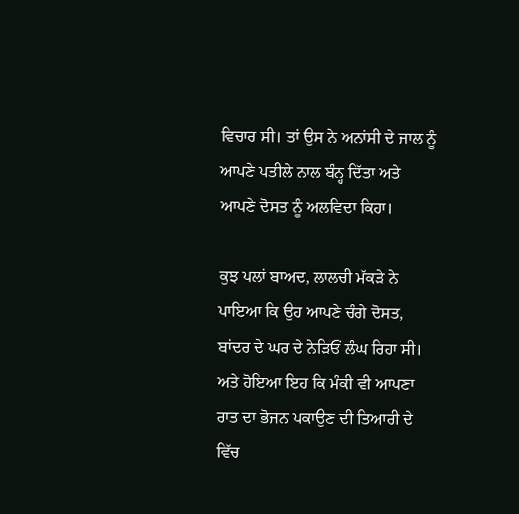ਵਿਚਾਰ ਸੀ। ਤਾਂ ਉਸ ਨੇ ਅਨਾਂਸੀ ਦੇ ਜਾਲ ਨੂੰ ਆਪਣੇ ਪਤੀਲੇ ਨਾਲ ਬੰਨ੍ਹ ਦਿੱਤਾ ਅਤੇ ਆਪਣੇ ਦੋਸਤ ਨੂੰ ਅਲਵਿਦਾ ਕਿਹਾ।

ਕੁਝ ਪਲਾਂ ਬਾਅਦ, ਲਾਲਚੀ ਮੱਕੜੇ ਨੇ ਪਾਇਆ ਕਿ ਉਹ ਆਪਣੇ ਚੰਗੇ ਦੋਸਤ, ਬਾਂਦਰ ਦੇ ਘਰ ਦੇ ਨੇੜਿਓਂ ਲੰਘ ਰਿਹਾ ਸੀ। ਅਤੇ ਹੋਇਆ ਇਹ ਕਿ ਮੰਕੀ ਵੀ ਆਪਣਾ ਰਾਤ ਦਾ ਭੋਜਨ ਪਕਾਉਣ ਦੀ ਤਿਆਰੀ ਦੇ ਵਿੱਚ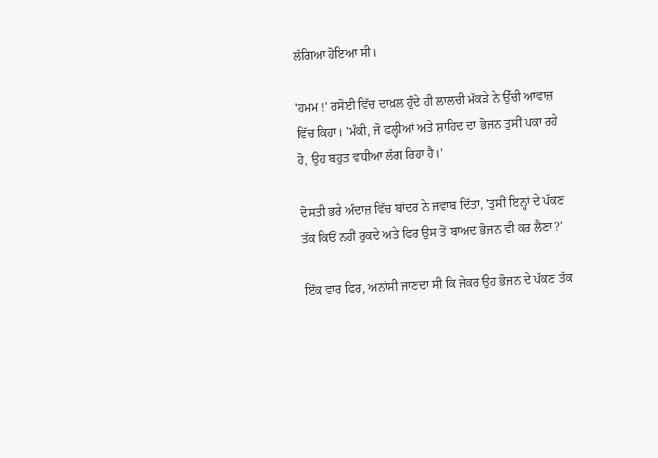ਲੱਗਿਆ ਹੋਇਆ ਸੀ।

'ਹਮਮ !' ਰਸੋਈ ਵਿੱਚ ਦਾਖ਼ਲ ਹੁੰਦੇ ਹੀ ਲਾਲਚੀ ਮੱਕੜੇ ਨੇ ਉੱਚੀ ਆਵਾਜ਼ ਵਿੱਚ ਕਿਹਾ। 'ਮੰਕੀ, ਜੋ ਫਲ੍ਹੀਆਂ ਅਤੇ ਸ਼ਾਹਿਦ ਦਾ ਭੋਜਨ ਤੁਸੀਂ ਪਕਾ ਰਹੇ ਹੋ, ਉਹ ਬਹੁਤ ਵਧੀਆ ਲੱਗ ਰਿਹਾ ਹੈ।'

ਦੋਸਤੀ ਭਰੇ ਅੰਦਾਜ਼ ਵਿੱਚ ਬਾਂਦਰ ਨੇ ਜਵਾਬ ਦਿੱਤਾ, 'ਤੁਸੀਂ ਇਨ੍ਹਾਂ ਦੇ ਪੱਕਣ ਤੱਕ ਕਿਓਂ ਨਹੀਂ ਰੁਕਦੇ ਅਤੇ ਫਿਰ ਉਸ ਤੋਂ ਬਾਅਦ ਭੋਜਨ ਵੀ ਕਰ ਲੈਣਾ?'

ਇੱਕ ਵਾਰ ਫਿਰ, ਅਨਾਂਸੀ ਜਾਣਦਾ ਸੀ ਕਿ ਜੇਕਰ ਉਹ ਭੋਜਨ ਦੇ ਪੱਕਣ ਤੱਕ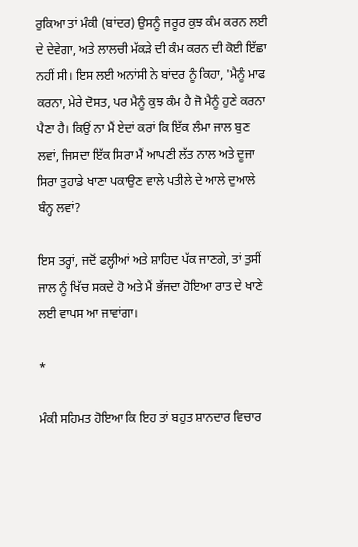ਰੁਕਿਆ ਤਾਂ ਮੰਕੀ (ਬਾਂਦਰ) ਉਸਨੂੰ ਜਰੂਰ ਕੁਝ ਕੰਮ ਕਰਨ ਲਈ ਦੇ ਦੇਵੇਗਾ, ਅਤੇ ਲਾਲਚੀ ਮੱਕੜੇ ਦੀ ਕੰਮ ਕਰਨ ਦੀ ਕੋਈ ਇੱਛਾ ਨਹੀਂ ਸੀ। ਇਸ ਲਈ ਅਨਾਂਸੀ ਨੇ ਬਾਂਦਰ ਨੂੰ ਕਿਹਾ, 'ਮੈਨੂੰ ਮਾਫ ਕਰਨਾ, ਮੇਰੇ ਦੋਸਤ, ਪਰ ਮੈਨੂੰ ਕੁਝ ਕੰਮ ਹੈ ਜੋ ਮੈਨੂੰ ਹੁਣੇ ਕਰਨਾ ਪੈਣਾ ਹੈ। ਕਿਉਂ ਨਾ ਮੈਂ ਏਦਾਂ ਕਰਾਂ ਕਿ ਇੱਕ ਲੰਮਾ ਜਾਲ ਬੁਣ ਲਵਾਂ, ਜਿਸਦਾ ਇੱਕ ਸਿਰਾ ਮੈਂ ਆਪਣੀ ਲੱਤ ਨਾਲ ਅਤੇ ਦੂਜਾ ਸਿਰਾ ਤੁਹਾਡੇ ਖਾਣਾ ਪਕਾਉਣ ਵਾਲੇ ਪਤੀਲੇ ਦੇ ਆਲੇ ਦੁਆਲੇ ਬੰਨ੍ਹ ਲਵਾਂ?

ਇਸ ਤਰ੍ਹਾਂ, ਜਦੋਂ ਫਲ੍ਹੀਆਂ ਅਤੇ ਸ਼ਾਹਿਦ ਪੱਕ ਜਾਣਗੇ, ਤਾਂ ਤੁਸੀਂ ਜਾਲ ਨੂੰ ਖਿੱਚ ਸਕਦੇ ਹੋ ਅਤੇ ਮੈਂ ਭੱਜਦਾ ਹੋਇਆ ਰਾਤ ਦੇ ਖਾਣੇ ਲਈ ਵਾਪਸ ਆ ਜਾਵਾਂਗਾ।

*

ਮੰਕੀ ਸਹਿਮਤ ਹੋਇਆ ਕਿ ਇਹ ਤਾਂ ਬਹੁਤ ਸ਼ਾਨਦਾਰ ਵਿਚਾਰ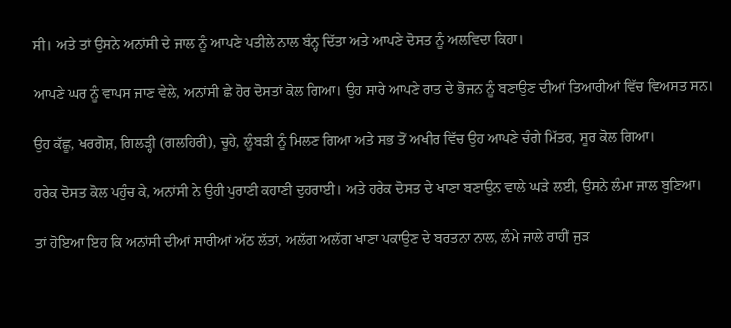ਸੀ। ਅਤੇ ਤਾਂ ਉਸਨੇ ਅਨਾਂਸੀ ਦੇ ਜਾਲ ਨੂੰ ਆਪਣੇ ਪਤੀਲੇ ਨਾਲ ਬੰਨ੍ਹ ਦਿੱਤਾ ਅਤੇ ਆਪਣੇ ਦੋਸਤ ਨੂੰ ਅਲਵਿਦਾ ਕਿਹਾ।

ਆਪਣੇ ਘਰ ਨੂੰ ਵਾਪਸ ਜਾਣ ਵੇਲੇ, ਅਨਾਂਸੀ ਛੇ ਹੋਰ ਦੋਸਤਾਂ ਕੋਲ ਗਿਆ। ਉਹ ਸਾਰੇ ਆਪਣੇ ਰਾਤ ਦੇ ਭੋਜਨ ਨੂੰ ਬਣਾਉਣ ਦੀਆਂ ਤਿਆਰੀਆਂ ਵਿੱਚ ਵਿਅਸਤ ਸਨ।

ਉਹ ਕੱਛੂ, ਖਰਗੋਸ਼, ਗਿਲੜ੍ਹੀ (ਗਲਹਿਰੀ), ਚੂਹੇ, ਲੂੰਬੜੀ ਨੂੰ ਮਿਲਣ ਗਿਆ ਅਤੇ ਸਭ ਤੋਂ ਅਖੀਰ ਵਿੱਚ ਉਹ ਆਪਣੇ ਚੰਗੇ ਮਿੱਤਰ, ਸੂਰ ਕੋਲ ਗਿਆ।

ਹਰੇਕ ਦੋਸਤ ਕੋਲ ਪਹੁੰਚ ਕੇ, ਅਨਾਂਸੀ ਨੇ ਉਹੀ ਪੁਰਾਣੀ ਕਹਾਣੀ ਦੁਹਰਾਈ। ਅਤੇ ਹਰੇਕ ਦੋਸਤ ਦੇ ਖਾਣਾ ਬਣਾਉਨ ਵਾਲੇ ਘੜੇ ਲਈ, ਉਸਨੇ ਲੰਮਾ ਜਾਲ ਬੁਣਿਆ।

ਤਾਂ ਹੋਇਆ ਇਹ ਕਿ ਅਨਾਂਸੀ ਦੀਆਂ ਸਾਰੀਆਂ ਅੱਠ ਲੱਤਾਂ, ਅਲੱਗ ਅਲੱਗ ਖਾਣਾ ਪਕਾਉਣ ਦੇ ਬਰਤਨਾ ਨਾਲ, ਲੰਮੇ ਜਾਲੇ ਰਾਹੀਂ ਜੁੜ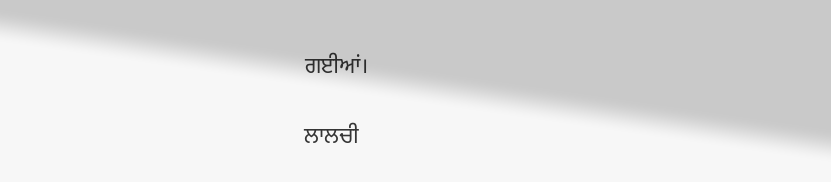ਗਈਆਂ।

ਲਾਲਚੀ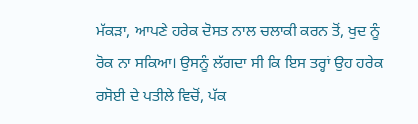ਮੱਕੜਾ, ਆਪਣੇ ਹਰੇਕ ਦੋਸਤ ਨਾਲ ਚਲਾਕੀ ਕਰਨ ਤੋਂ, ਖੁਦ ਨੂੰ ਰੋਕ ਨਾ ਸਕਿਆ। ਉਸਨੂੰ ਲੱਗਦਾ ਸੀ ਕਿ ਇਸ ਤਰ੍ਹਾਂ ਉਹ ਹਰੇਕ ਰਸੋਈ ਦੇ ਪਤੀਲੇ ਵਿਚੋਂ, ਪੱਕ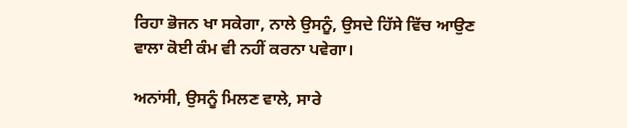ਰਿਹਾ ਭੋਜਨ ਖਾ ਸਕੇਗਾ, ਨਾਲੇ ਉਸਨੂੰ, ਉਸਦੇ ਹਿੱਸੇ ਵਿੱਚ ਆਉਣ ਵਾਲਾ ਕੋਈ ਕੰਮ ਵੀ ਨਹੀਂ ਕਰਨਾ ਪਵੇਗਾ।

ਅਨਾਂਸੀ, ਉਸਨੂੰ ਮਿਲਣ ਵਾਲੇ, ਸਾਰੇ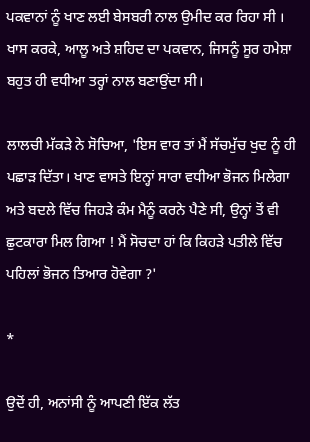ਪਕਵਾਨਾਂ ਨੂੰ ਖਾਣ ਲਈ ਬੇਸਬਰੀ ਨਾਲ ਉਮੀਦ ਕਰ ਰਿਹਾ ਸੀ । ਖਾਸ ਕਰਕੇ, ਆਲੂ ਅਤੇ ਸ਼ਹਿਦ ਦਾ ਪਕਵਾਨ, ਜਿਸਨੂੰ ਸੂਰ ਹਮੇਸ਼ਾ ਬਹੁਤ ਹੀ ਵਧੀਆ ਤਰ੍ਹਾਂ ਨਾਲ ਬਣਾਉਂਦਾ ਸੀ।

ਲਾਲਚੀ ਮੱਕੜੇ ਨੇ ਸੋਚਿਆ, 'ਇਸ ਵਾਰ ਤਾਂ ਮੈਂ ਸੱਚਮੁੱਚ ਖੁਦ ਨੂੰ ਹੀ ਪਛਾੜ ਦਿੱਤਾ। ਖਾਣ ਵਾਸਤੇ ਇਨ੍ਹਾਂ ਸਾਰਾ ਵਧੀਆ ਭੋਜਨ ਮਿਲੇਗਾ ਅਤੇ ਬਦਲੇ ਵਿੱਚ ਜਿਹੜੇ ਕੰਮ ਮੈਨੂੰ ਕਰਨੇ ਪੈਣੇ ਸੀ, ਉਨ੍ਹਾਂ ਤੋਂ ਵੀ ਛੁਟਕਾਰਾ ਮਿਲ ਗਿਆ ! ਮੈਂ ਸੋਚਦਾ ਹਾਂ ਕਿ ਕਿਹੜੇ ਪਤੀਲੇ ਵਿੱਚ ਪਹਿਲਾਂ ਭੋਜਨ ਤਿਆਰ ਹੋਵੇਗਾ ?'

*

ਉਦੋਂ ਹੀ, ਅਨਾਂਸੀ ਨੂੰ ਆਪਣੀ ਇੱਕ ਲੱਤ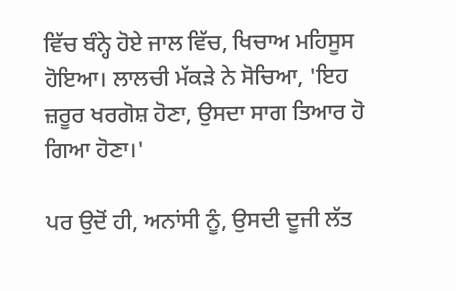ਵਿੱਚ ਬੰਨ੍ਹੇ ਹੋਏ ਜਾਲ ਵਿੱਚ, ਖਿਚਾਅ ਮਹਿਸੂਸ ਹੋਇਆ। ਲਾਲਚੀ ਮੱਕੜੇ ਨੇ ਸੋਚਿਆ, 'ਇਹ ਜ਼ਰੂਰ ਖਰਗੋਸ਼ ਹੋਣਾ, ਉਸਦਾ ਸਾਗ ਤਿਆਰ ਹੋ ਗਿਆ ਹੋਣਾ।'

ਪਰ ਉਦੋਂ ਹੀ, ਅਨਾਂਸੀ ਨੂੰ, ਉਸਦੀ ਦੂਜੀ ਲੱਤ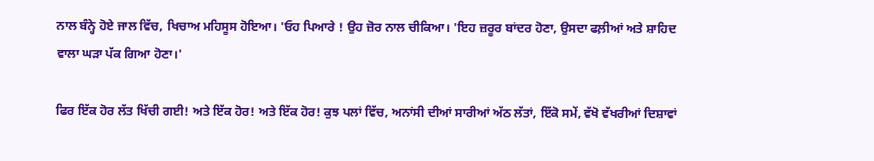ਨਾਲ ਬੰਨ੍ਹੇ ਹੋਏ ਜਾਲ ਵਿੱਚ, ਖਿਚਾਅ ਮਹਿਸੂਸ ਹੋਇਆ। 'ਓਹ ਪਿਆਰੇ ! ਉਹ ਜ਼ੋਰ ਨਾਲ ਚੀਕਿਆ। 'ਇਹ ਜ਼ਰੂਰ ਬਾਂਦਰ ਹੋਣਾ, ਉਸਦਾ ਫਲ਼ੀਆਂ ਅਤੇ ਸ਼ਾਹਿਦ ਵਾਲਾ ਘੜਾ ਪੱਕ ਗਿਆ ਹੋਣਾ।'

ਫਿਰ ਇੱਕ ਹੋਰ ਲੱਤ ਖਿੱਚੀ ਗਈ! ਅਤੇ ਇੱਕ ਹੋਰ! ਅਤੇ ਇੱਕ ਹੋਰ! ਕੁਝ ਪਲਾਂ ਵਿੱਚ, ਅਨਾਂਸੀ ਦੀਆਂ ਸਾਰੀਆਂ ਅੱਠ ਲੱਤਾਂ, ਇੱਕੋ ਸਮੇਂ, ਵੱਖੋ ਵੱਖਰੀਆਂ ਦਿਸ਼ਾਵਾਂ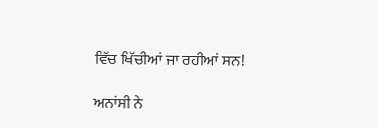ਵਿੱਚ ਖਿੱਚੀਆਂ ਜਾ ਰਹੀਆਂ ਸਨ!

ਅਨਾਂਸੀ ਨੇ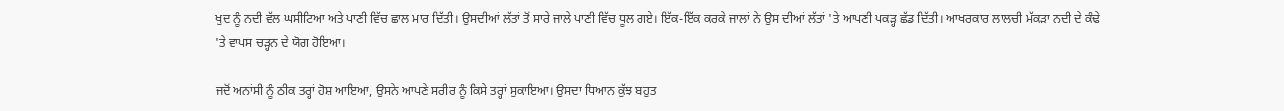ਖੁਦ ਨੂੰ ਨਦੀ ਵੱਲ ਘਸੀਟਿਆ ਅਤੇ ਪਾਣੀ ਵਿੱਚ ਛਾਲ ਮਾਰ ਦਿੱਤੀ। ਉਸਦੀਆਂ ਲੱਤਾਂ ਤੋਂ ਸਾਰੇ ਜਾਲੇ ਪਾਣੀ ਵਿੱਚ ਧੂਲ ਗਏ। ਇੱਕ-ਇੱਕ ਕਰਕੇ ਜਾਲਾਂ ਨੇ ਉਸ ਦੀਆਂ ਲੱਤਾਂ 'ਤੇ ਆਪਣੀ ਪਕੜ੍ਹ ਛੱਡ ਦਿੱਤੀ। ਆਖਰਕਾਰ ਲਾਲਚੀ ਮੱਕੜਾ ਨਦੀ ਦੇ ਕੰਢੇ 'ਤੇ ਵਾਪਸ ਚੜ੍ਹਨ ਦੇ ਯੋਗ ਹੋਇਆ।

ਜਦੋਂ ਅਨਾਂਸੀ ਨੂੰ ਠੀਕ ਤਰ੍ਹਾਂ ਹੋਸ਼ ਆਇਆ, ਉਸਨੇ ਆਪਣੇ ਸਰੀਰ ਨੂੰ ਕਿਸੇ ਤਰ੍ਹਾਂ ਸੁਕਾਇਆ। ਉਸਦਾ ਧਿਆਨ ਕੁੱਝ ਬਹੁਤ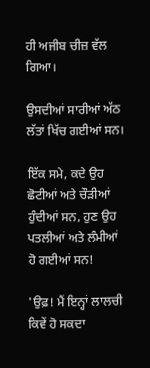ਹੀ ਅਜੀਬ ਚੀਜ਼ ਵੱਲ ਗਿਆ।

ਉਸਦੀਆਂ ਸਾਰੀਆਂ ਅੱਠ ਲੱਤਾਂ ਖਿੱਚ ਗਈਆਂ ਸਨ।

ਇੱਕ ਸਮੇ, ਕਦੇ ਉਹ ਛੋਟੀਆਂ ਅਤੇ ਚੌੜੀਆਂ ਹੁੰਦੀਆਂ ਸਨ, ਹੁਣ ਉਹ ਪਤਲੀਆਂ ਅਤੇ ਲੰਮੀਆਂ ਹੋ ਗਈਆਂ ਸਨ!

'ਉਫ਼! ਮੈਂ ਇਨ੍ਹਾਂ ਲਾਲਚੀ ਕਿਵੇਂ ਹੋ ਸਕਦਾ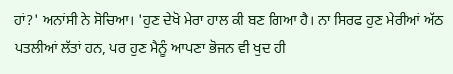ਹਾਂ?' ਅਨਾਂਸੀ ਨੇ ਸੋਚਿਆ। 'ਹੁਣ ਦੇਖੋ ਮੇਰਾ ਹਾਲ ਕੀ ਬਣ ਗਿਆ ਹੈ। ਨਾ ਸਿਰਫ ਹੁਣ ਮੇਰੀਆਂ ਅੱਠ ਪਤਲੀਆਂ ਲੱਤਾਂ ਹਨ, ਪਰ ਹੁਣ ਮੈਨੂੰ ਆਪਣਾ ਭੋਜਨ ਵੀ ਖੁਦ ਹੀ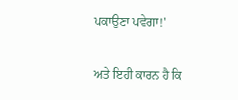ਪਕਾਉਣਾ ਪਵੇਗਾ!'

ਅਤੇ ਇਹੀ ਕਾਰਨ ਹੈ ਕਿ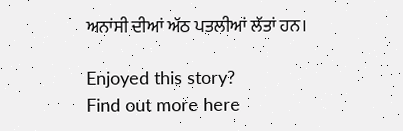ਅਨਾਂਸੀ ਦੀਆਂ ਅੱਠ ਪਤਲੀਆਂ ਲੱਤਾਂ ਹਨ।

Enjoyed this story?
Find out more here